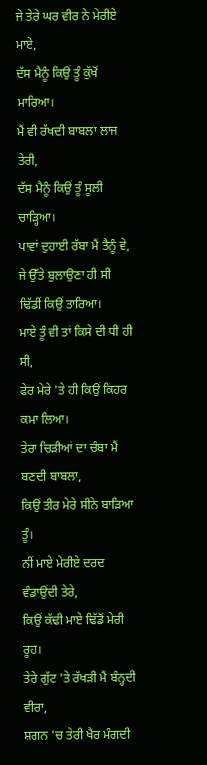ਜੇ ਤੇਰੇ ਘਰ ਵੀਰ ਨੇ ਮੇਰੀਏ ਮਾਏ,
ਦੱਸ ਮੈਨੂੰ ਕਿਉਂ ਤੂੰ ਕੁੱਖੋਂ ਮਾਰਿਆ।
ਮੈਂ ਵੀ ਰੱਖਦੀ ਬਾਬਲਾ ਲਾਜ ਤੇਰੀ,
ਦੱਸ ਮੈਨੂੰ ਕਿਉਂ ਤੂੰ ਸੂਲੀ ਚਾੜ੍ਹਿਆ।
ਪਾਵਾਂ ਦੁਹਾਈ ਰੱਬਾ ਮੈਂ ਤੈਨੂੰ ਵੇ,
ਜੇ ਉੱਤੇ ਬੁਲਾਉਣਾ ਹੀ ਸੀ ਢਿੱਡੀਂ ਕਿਉਂ ਤਾਰਿਆ।
ਮਾਏ ਤੂੰ ਵੀ ਤਾਂ ਕਿਸੇ ਦੀ ਧੀ ਹੀ ਸੀ,
ਫੇਰ ਮੇਰੇ 'ਤੇ ਹੀ ਕਿਉਂ ਕਿਹਰ ਕਮਾ ਲਿਆ।
ਤੇਰਾ ਚਿੜੀਆਂ ਦਾ ਚੰਬਾ ਮੈਂ ਬਣਦੀ ਬਾਬਲਾ,
ਕਿਉਂ ਤੀਰ ਮੇਰੇ ਸੀਨੇ ਬਾੜਿਆ ਤੂੰ।
ਨੀਂ ਮਾਏ ਮੇਰੀਏ ਦਰਦ ਵੰਡਾਉਂਦੀ ਤੇਰੇ,
ਕਿਉਂ ਕੱਢੀ ਮਾਏ ਢਿੱਡੋਂ ਮੇਰੀ ਰੂਹ।
ਤੇਰੇ ਗੁੱਟ 'ਤੇ ਰੱਖੜੀ ਮੈਂ ਬੰਨ੍ਹਦੀ ਵੀਰਾ,
ਸ਼ਗਨ 'ਚ ਤੇਰੀ ਖੈਰ ਮੰਗਦੀ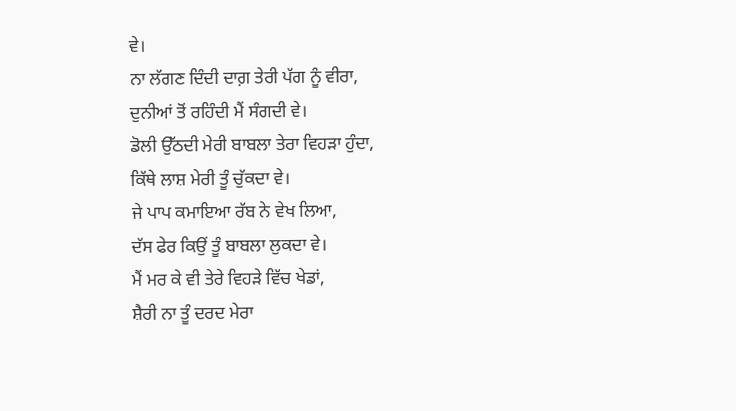ਵੇ।
ਨਾ ਲੱਗਣ ਦਿੰਦੀ ਦਾਗ਼ ਤੇਰੀ ਪੱਗ ਨੂੰ ਵੀਰਾ,
ਦੁਨੀਆਂ ਤੋਂ ਰਹਿੰਦੀ ਮੈਂ ਸੰਗਦੀ ਵੇ।
ਡੋਲੀ ਉੱਠਦੀ ਮੇਰੀ ਬਾਬਲਾ ਤੇਰਾ ਵਿਹੜਾ ਹੁੰਦਾ,
ਕਿੱਥੇ ਲਾਸ਼ ਮੇਰੀ ਤੂੰ ਚੁੱਕਦਾ ਵੇ।
ਜੇ ਪਾਪ ਕਮਾਇਆ ਰੱਬ ਨੇ ਵੇਖ ਲਿਆ,
ਦੱਸ ਫੇਰ ਕਿਉਂ ਤੂੰ ਬਾਬਲਾ ਲੁਕਦਾ ਵੇ।
ਮੈਂ ਮਰ ਕੇ ਵੀ ਤੇਰੇ ਵਿਹੜੇ ਵਿੱਚ ਖੇਡਾਂ,
ਸ਼ੈਰੀ ਨਾ ਤੂੰ ਦਰਦ ਮੇਰਾ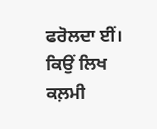ਫਰੋਲਦਾ ਈਂ।
ਕਿਉਂ ਲਿਖ ਕਲ਼ਮੀ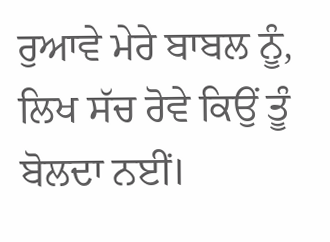ਰੁਆਵੇ ਮੇਰੇ ਬਾਬਲ ਨੂੰ,
ਲਿਖ ਸੱਚ ਰੋਵੇ ਕਿਉਂ ਤੂੰ ਬੋਲਦਾ ਨਈਂ।